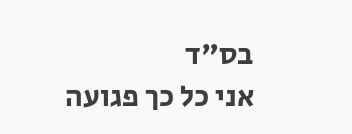בס"ד
אני כל כך פגועה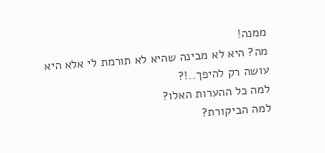ממנה!
מה? היא לא מבינה שהיא לא תורמת לי אלא היא עושה רק להיפך..!?
למה כל ההערות האלו?
למה הביקורת?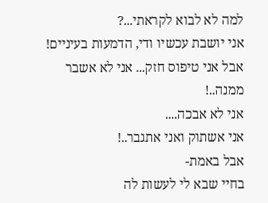למה לא לבוא לקראתי...?
אני יושבת עכשיו ודי, הדמעות בעיניים! אבל אני טיפוס חזק... אני לא אשבר ממנה..!
אני לא אבכה....
אני אשתוק ואני אתגבר..!
אבל באמת-
בחיי שבא לי לעשות לה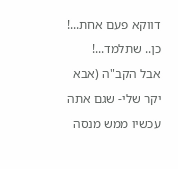דווקא פעם אחת...!
כן.. שתלמד...!
אבל הקב"ה (אבא יקר שלי- שגם אתה עכשיו ממש מנסה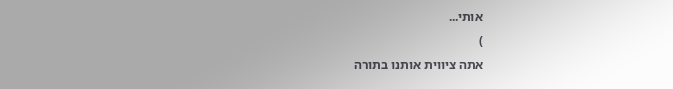אותי...
)
אתה ציווית אותנו בתורה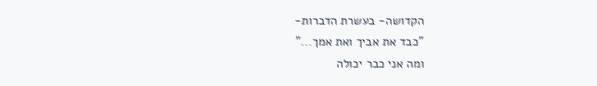הקדושה- בעשרת הדברות-
"כבד את אביך ואת אמך..."
ומה אני כבר יכולה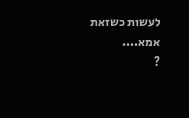לעשות כשזאת אמא....
?